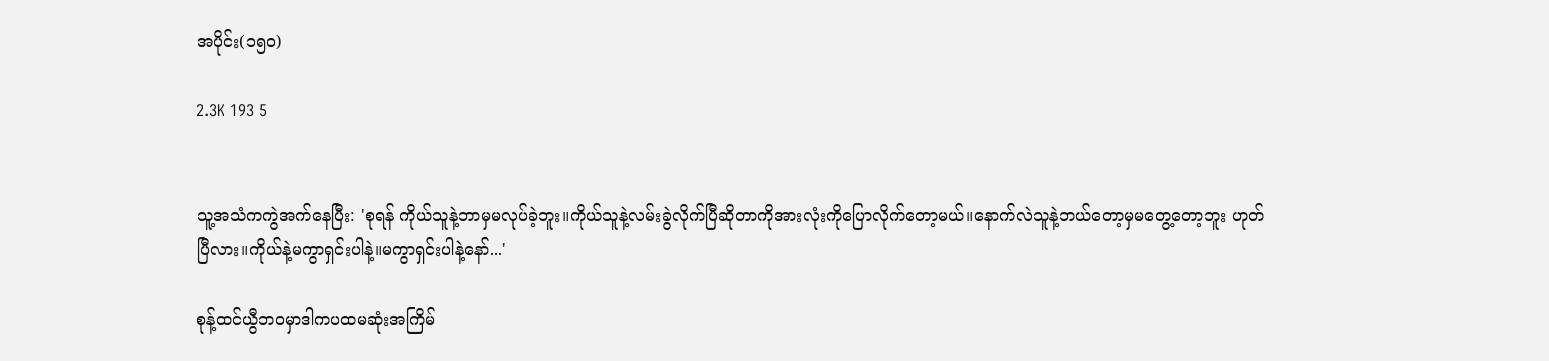အပိုင်း(၁၅၀)

2.3K 193 5


သူ့အသံကကွဲအက်နေပြီး: 'စုရန် ကိုယ်သူနဲ့ဘာမှမလုပ်ခဲ့ဘူး။ကိုယ်သူနဲ့လမ်းခွဲလိုက်ပြီဆိုတာကိုအားလုံးကိုပြောလိုက်တော့မယ်။နောက်လဲသူနဲ့ဘယ်တော့မှမတွေ့တော့ဘူး ဟုတ်ပြီလား။ကိုယ်နဲ့မကွာရှင်းပါနဲ့။မကွာရှင်းပါနဲ့နော်...'

စုန့်ထင်ယွီဘဝမှာဒါကပထမဆုံးအကြိမ်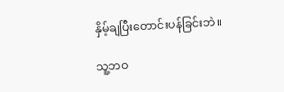နှိမ့်ချပြီးတောင်းပန်ခြင်းဘဲ။

သူ့ဘဝ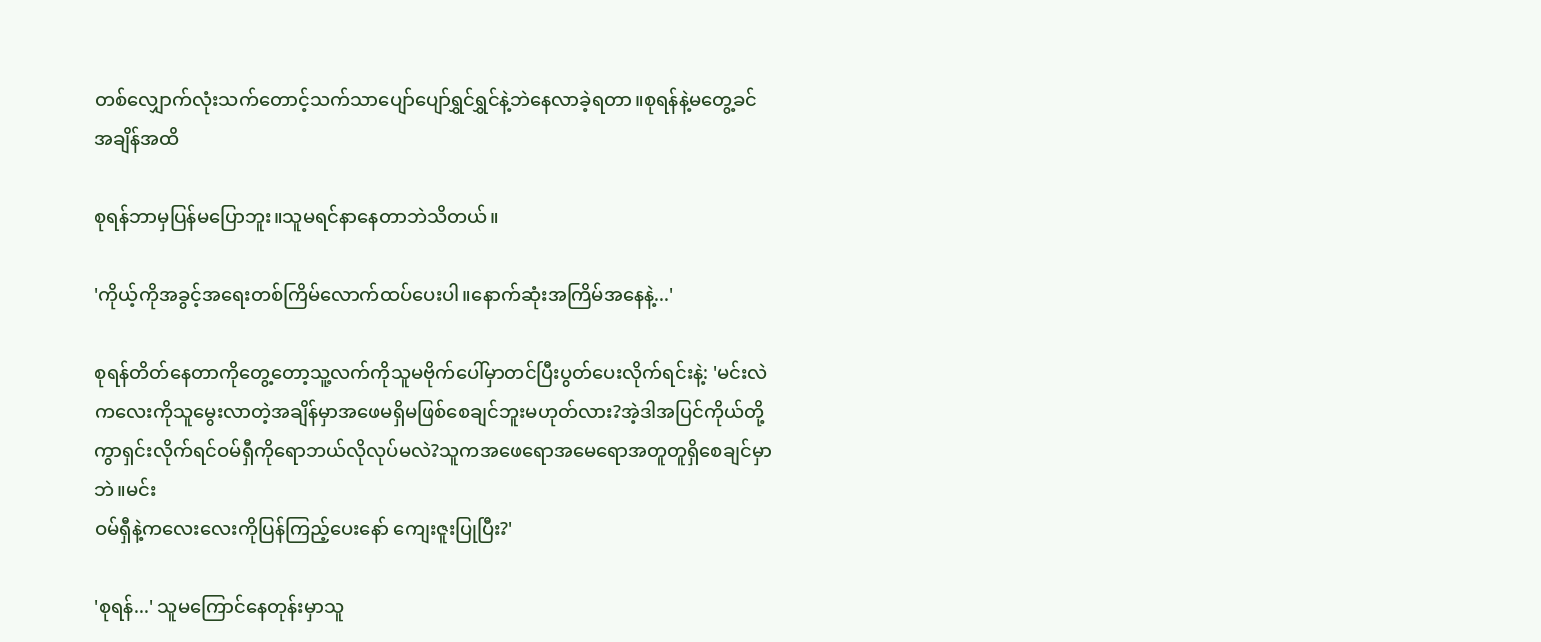တစ်လျှောက်လုံးသက်တောင့်သက်သာပျော်ပျော်ရွှင်ရွှင်နဲ့ဘဲနေလာခဲ့ရတာ။စုရန်နဲ့မတွေ့ခင်အချိန်အထိ

စုရန်ဘာမှပြန်မပြောဘူး။သူမရင်နာနေတာဘဲသိတယ်။

'ကိုယ့်ကိုအခွင့်အရေးတစ်ကြိမ်လောက်ထပ်ပေးပါ။နောက်ဆုံးအကြိမ်‌အနေနဲ့...'

စုရန်တိတ်နေတာကိုတွေ့တော့သူ့လက်ကိုသူမဗိုက်ပေါ်မှာတင်ပြီးပွတ်ပေးလိုက်ရင်းနဲ့: 'မင်းလဲကလေးကိုသူမွေးလာတဲ့အချိန်မှာအဖေမရှိမဖြစ်စေချင်ဘူးမဟုတ်လား?အဲ့ဒါအပြင်ကိုယ်တို့ကွာရှင်းလိုက်ရင်ဝမ်ရှီကိုရောဘယ်လိုလုပ်မလဲ?သူကအဖေရောအမေရောအတူတူရှိစေချင်မှာဘဲ။မင်း
ဝမ်ရှီနဲ့ကလေးလေးကိုပြန်ကြည့်ပေးနော် ကျေးဇူးပြုပြီး?'

'စုရန်...' သူမကြောင်နေတုန်းမှာသူ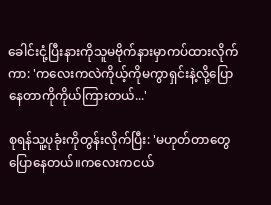ခေါင်းငုံ့ပြီးနားကိုသူမဗိုက်နားမှာကပ်ထားလိုက်ကာ: 'ကလေးကလဲကိုယ့်ကိုမကွာရှင်းနဲ့လို့ပြောနေတာကိုကိုယ်ကြားတယ်...'

စုရန်သူ့ပုခုံးကိုတွန်းလိုက်ပြီး: 'မဟုတ်တာတွေပြောနေတယ်။ကလေးကငယ်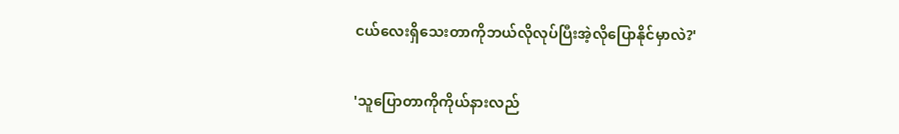ငယ်လေးရှိသေးတာကိုဘယ်လိုလုပ်ပြီးအဲ့လိုပြောနိုင်မှာလဲ?'

'သူပြောတာကိုကိုယ်နားလည်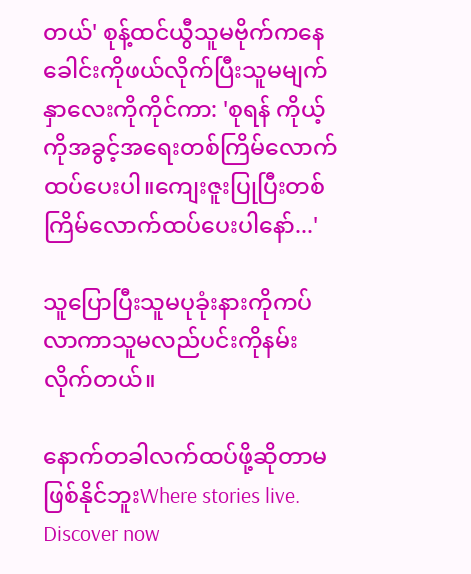တယ်' စုန့်ထင်ယွီသူမဗိုက်ကနေခေါင်းကိုဖယ်လိုက်ပြီးသူမမျက်နှာလေးကိုကိုင်ကာ: 'စုရန် ကိုယ့်ကိုအခွင့်အရေးတစ်ကြိမ်လောက်ထပ်ပေးပါ။ကျေးဇူးပြုပြီးတစ်ကြိမ်လောက်ထပ်ပေး‌ပါနော်...'

သူပြောပြီးသူမပုခုံးနားကိုကပ်လာကာသူမလည်ပင်းကိုနမ်းလိုက်တယ်။

နောက်တခါလက်ထပ်ဖို့ဆိုတာမဖြစ်နိုင်ဘူးWhere stories live. Discover now